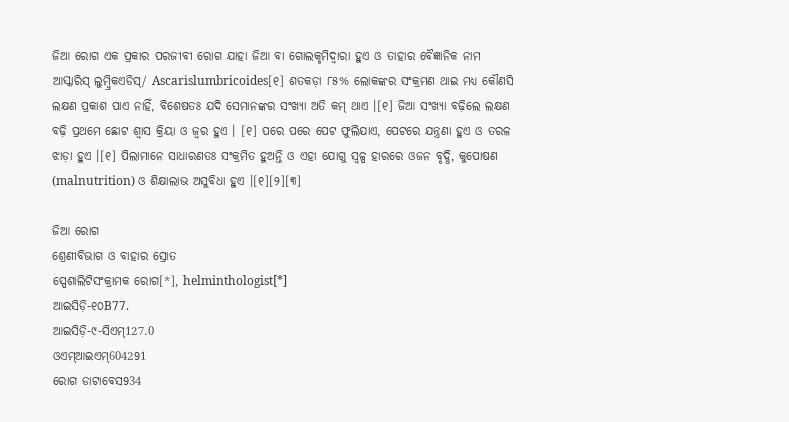ଜିଆ ରୋଗ ଏକ ପ୍ରକାର ପରଜୀବୀ ରୋଗ ଯାହା ଜିଆ ବା ଗୋଲକୃମିଦ୍ୱାରା ହୁଏ ଓ ତାହାର ବୈଜ୍ଞାନିକ ନାମ ଆସ୍କାରିସ୍ ଲୁମ୍ବ୍ରିକଏଡିସ୍/ Ascarislumbricoides[୧] ଶତକଡ଼ା ୮୫% ଲୋକଙ୍କର ସଂକ୍ରମଣ ଥାଇ ମଧ୍ୟ କୌଣସି ଲକ୍ଷଣ ପ୍ରକାଶ ପାଏ ନାହିଁ, ବିଶେଷତଃ ଯଦି ସେମାନଙ୍କର ସଂଖ୍ୟା ଅତି କମ୍ ଥାଏ ।[୧] ଜିଆ ସଂଖ୍ୟା ବଢ଼ିଲେ ଲକ୍ଷଣ ବଢ଼ି ପ୍ରଥମେ ଛୋଟ ଶ୍ୱାସ କ୍ରିୟା ଓ ଜ୍ୱର ହୁଏ । [୧] ପରେ ପରେ ପେଟ ଫୁଲିଯାଏ, ପେଟରେ ଯନ୍ତ୍ରଣା ହୁଏ ଓ ତରଳ ଝାଡ଼ା ହୁଏ ।[୧] ପିଲାମାନେ ସାଧାରଣତଃ ସଂକ୍ରମିତ ହୁଅନ୍ତି ଓ ଏହା ଯୋଗୁ ସ୍ୱଳ୍ପ ହାରରେ ଓଜନ ବୃଦ୍ଧି, କୁପୋଷଣ (malnutrition) ଓ ଶିକ୍ଷାଲାଭ ଅସୁବିଧା ହୁଏ ।[୧][୨][୩]

ଜିଆ ରୋଗ
ଶ୍ରେଣୀବିଭାଗ ଓ ବାହାର ସ୍ରୋତ
ସ୍ପେଶାଲିଟିସଂକ୍ରାମକ ରୋଗ[*], helminthologist[*]
ଆଇସିଡ଼ି-୧୦B77.
ଆଇସିଡ଼ି-୯-ସିଏମ୍127.0
ଓଏମ୍‌ଆଇଏମ୍604291
ରୋଗ ଡାଟାବେସ934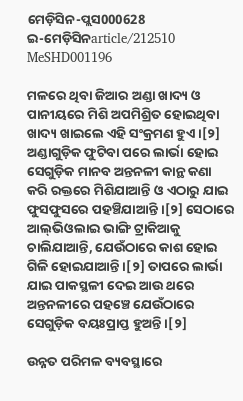ମେଡ଼ିସିନ-ପ୍ଲସ000628
ଇ-ମେଡ଼ିସିନarticle/212510
MeSHD001196

ମଳରେ ଥିବା ଜିଆର ଅଣ୍ଡା ଖାଦ୍ୟ ଓ ପାନୀୟରେ ମିଶି ଅପମିଶ୍ରିତ ହୋଇଥିବା ଖାଦ୍ୟ ଖାଇଲେ ଏହି ସଂକ୍ରମଣ ହୁଏ ।[୨] ଅଣ୍ଡାଗୁଡ଼ିକ ଫୁଟିବା ପରେ ଲାର୍ଭା ହୋଇ ସେଗୁଡ଼ିକ ମାନବ ଅନ୍ତନଳୀ କାନ୍ଥ କଣା କରି ରକ୍ତରେ ମିଶିଯାଆନ୍ତି ଓ ଏଠାରୁ ଯାଇ ଫୁସଫୁସରେ ପ‌ହ‌ଞ୍ଚିଯାଆନ୍ତି ।[୨] ସେଠାରେ ଆଲ୍‌ଭିଓଲାଇ ଭାଙ୍ଗି ଟ୍ରାକିଆକୁ ଚାଲିଯାଆନ୍ତି, ଯେଉଁଠାରେ କାଶ ହୋଇ ଗିଳି ହୋଇଯାଆନ୍ତି ।[୨] ତାପରେ ଲାର୍ଭା ଯାଇ ପାକସ୍ଥଳୀ ଦେଇ ଆଉ ଥରେ ଅନ୍ତନଳୀରେ ପ‌ହ‌ଞ୍ଚେ ଯେଉଁଠାରେ ସେଗୁଡ଼ିକ ବୟଃପ୍ରାପ୍ତ ହୁଅନ୍ତି ।[୨]

ଉନ୍ନତ ପରିମଳ ବ୍ୟବସ୍ଥାରେ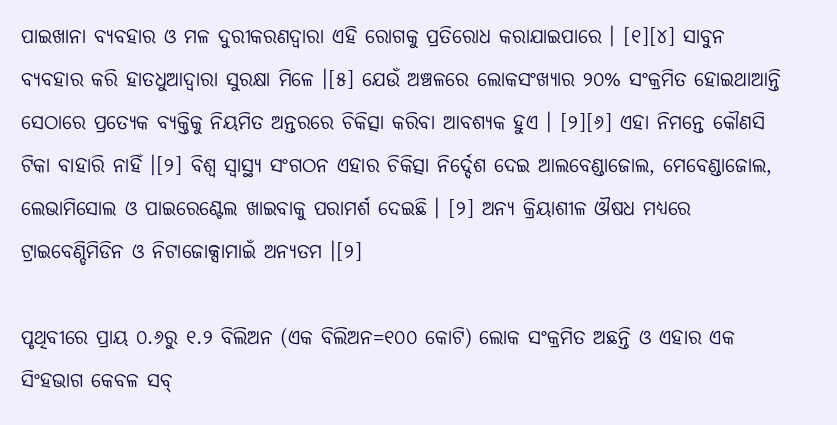ପାଇଖାନା ବ୍ୟବ‌ହାର ଓ ମଳ ଦୁରୀକରଣଦ୍ୱାରା ଏହି ରୋଗକୁ ପ୍ରତିରୋଧ କରାଯାଇପାରେ । [୧][୪] ସାବୁନ ବ୍ୟବ‌ହାର କରି ହାତଧୁଆଦ୍ୱାରା ସୁରକ୍ଷା ମିଳେ ।[୫] ଯେଉଁ ଅଞ୍ଚଳରେ ଲୋକସଂଖ୍ୟାର ୨୦% ସଂକ୍ରମିତ ହୋଇଥାଆନ୍ତି ସେଠାରେ ପ୍ରତ୍ୟେକ ବ୍ୟକ୍ତିକୁ ନିୟମିତ ଅନ୍ତରରେ ଚିକିତ୍ସା କରିବା ଆବଶ୍ୟକ ହୁଏ । [୨][୬] ଏହା ନିମନ୍ତେ କୌଣସି ଟିକା ବାହାରି ନାହିଁ ।[୨] ବିଶ୍ୱ ସ୍ୱାସ୍ଥ୍ୟ ସଂଗଠନ ଏହାର ଚିକିତ୍ସା ନିର୍ଦ୍ଦେଶ ଦେଇ ଆଲବେଣ୍ଡାଜୋଲ, ମେବେଣ୍ଡାଜୋଲ, ଲେଭାମିସୋଲ ଓ ପାଇରେଣ୍ଟେଲ ଖାଇବାକୁ ପରାମର୍ଶ ଦେଇଛି । [୨] ଅନ୍ୟ କ୍ରିୟାଶୀଳ ଔଷଧ ମଧ୍ୟରେ ଟ୍ରାଇବେଣ୍ଡିମିଡିନ ଓ ନିଟାଜୋକ୍ସାମାଇଁ ଅନ୍ୟତମ ।[୨]

ପୃଥିବୀରେ ପ୍ରାୟ ୦.୬ରୁ ୧.୨ ବିଲିଅନ (ଏକ ବିଲିଅନ=୧୦୦ କୋଟି) ଲୋକ ସଂକ୍ରମିତ ଅଛନ୍ତି ଓ ଏହାର ଏକ ସିଂହଭାଗ କେବଳ ସବ୍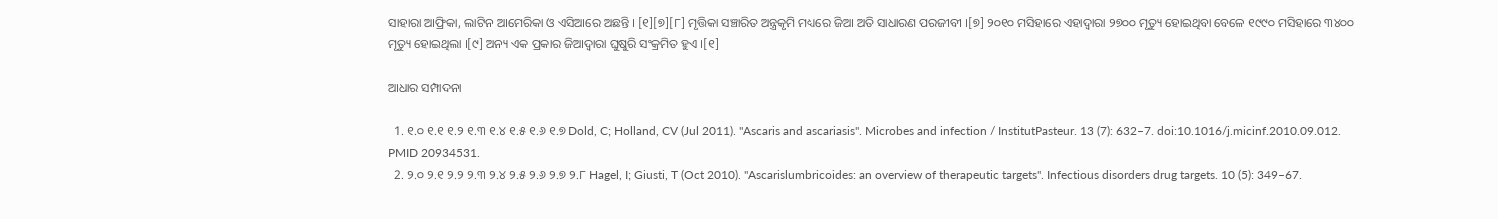ସାହାରା ଆଫ୍ରିକା, ଲାଟିନ ଆମେରିକା ଓ ଏସିଆରେ ଅଛନ୍ତି । [୧][୭][୮] ମୃତ୍ତିକା ସଞ୍ଚାରିତ ଅନ୍ତ୍ରକୃମି ମଧ୍ୟରେ ଜିଆ ଅତି ସାଧାରଣ ପରଜୀବୀ ।[୭] ୨୦୧୦ ମସିହାରେ ଏହାଦ୍ୱାରା ୨୭୦୦ ମୃତ୍ୟୁ ହୋଇଥିବା ବେଳେ ୧୯୯୦ ମସିହାରେ ୩୪୦୦ ମୃତ୍ୟୁ ହୋଇଥିଲା ।[୯] ଅନ୍ୟ ଏକ ପ୍ରକାର ଜିଆଦ୍ୱାରା ଘୁଷୁରି ସଂକ୍ରମିତ ହୁଏ ।[୧]

ଆଧାର ସମ୍ପାଦନା

  1. ୧.୦ ୧.୧ ୧.୨ ୧.୩ ୧.୪ ୧.୫ ୧.୬ ୧.୭ Dold, C; Holland, CV (Jul 2011). "Ascaris and ascariasis". Microbes and infection / InstitutPasteur. 13 (7): 632–7. doi:10.1016/j.micinf.2010.09.012. PMID 20934531.
  2. ୨.୦ ୨.୧ ୨.୨ ୨.୩ ୨.୪ ୨.୫ ୨.୬ ୨.୭ ୨.୮ Hagel, I; Giusti, T (Oct 2010). "Ascarislumbricoides: an overview of therapeutic targets". Infectious disorders drug targets. 10 (5): 349–67.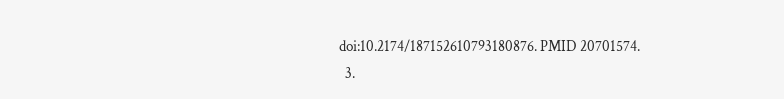doi:10.2174/187152610793180876. PMID 20701574.
  3.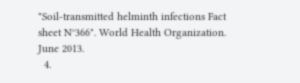"Soil-transmitted helminth infections Fact sheet N°366". World Health Organization. June 2013.
  4.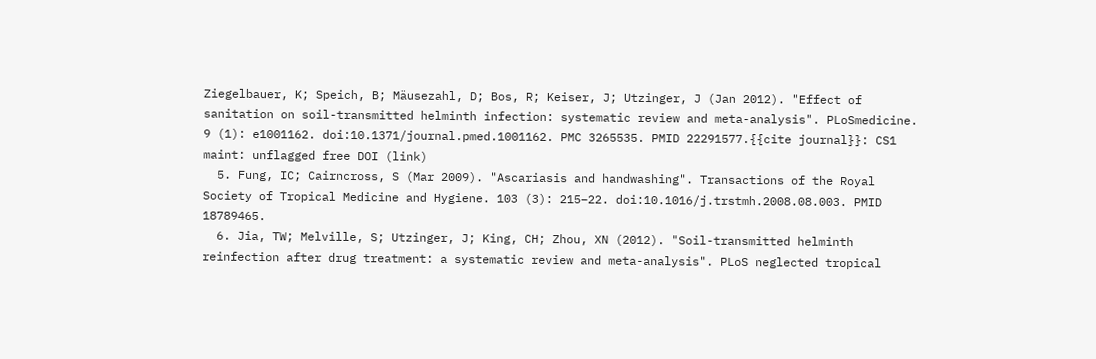Ziegelbauer, K; Speich, B; Mäusezahl, D; Bos, R; Keiser, J; Utzinger, J (Jan 2012). "Effect of sanitation on soil-transmitted helminth infection: systematic review and meta-analysis". PLoSmedicine. 9 (1): e1001162. doi:10.1371/journal.pmed.1001162. PMC 3265535. PMID 22291577.{{cite journal}}: CS1 maint: unflagged free DOI (link)
  5. Fung, IC; Cairncross, S (Mar 2009). "Ascariasis and handwashing". Transactions of the Royal Society of Tropical Medicine and Hygiene. 103 (3): 215–22. doi:10.1016/j.trstmh.2008.08.003. PMID 18789465.
  6. Jia, TW; Melville, S; Utzinger, J; King, CH; Zhou, XN (2012). "Soil-transmitted helminth reinfection after drug treatment: a systematic review and meta-analysis". PLoS neglected tropical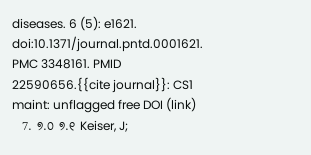diseases. 6 (5): e1621. doi:10.1371/journal.pntd.0001621. PMC 3348161. PMID 22590656.{{cite journal}}: CS1 maint: unflagged free DOI (link)
  7. ୭.୦ ୭.୧ Keiser, J;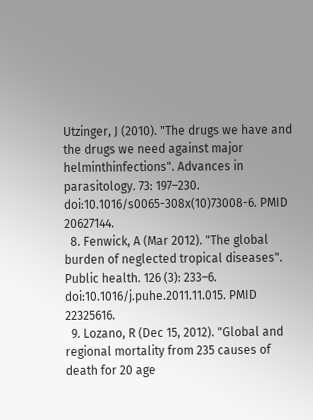Utzinger, J (2010). "The drugs we have and the drugs we need against major helminthinfections". Advances in parasitology. 73: 197–230. doi:10.1016/s0065-308x(10)73008-6. PMID 20627144.
  8. Fenwick, A (Mar 2012). "The global burden of neglected tropical diseases". Public health. 126 (3): 233–6. doi:10.1016/j.puhe.2011.11.015. PMID 22325616.
  9. Lozano, R (Dec 15, 2012). "Global and regional mortality from 235 causes of death for 20 age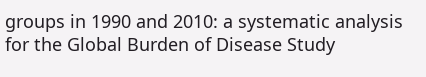groups in 1990 and 2010: a systematic analysis for the Global Burden of Disease Study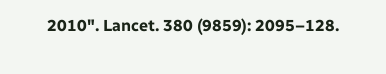2010". Lancet. 380 (9859): 2095–128.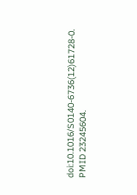doi:10.1016/S0140-6736(12)61728-0. PMID 23245604.